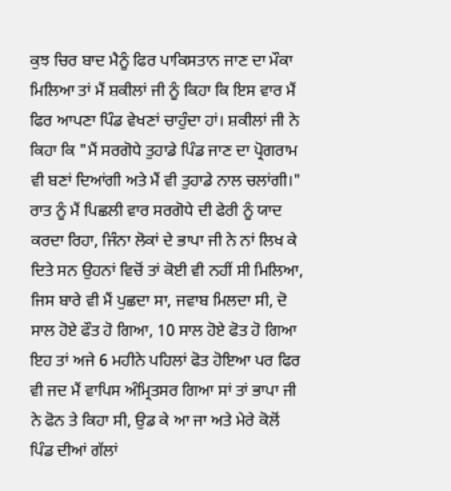ਕੁਝ ਚਿਰ ਬਾਦ ਮੈਨੂੰ ਫਿਰ ਪਾਕਿਸਤਾਨ ਜਾਣ ਦਾ ਮੌਕਾ ਮਿਲਿਆ ਤਾਂ ਮੈਂ ਸ਼ਕੀਲਾਂ ਜੀ ਨੂੰ ਕਿਹਾ ਕਿ ਇਸ ਵਾਰ ਮੈਂ ਫਿਰ ਆਪਣਾ ਪਿੰਡ ਵੇਖਣਾਂ ਚਾਹੁੰਦਾ ਹਾਂ। ਸ਼ਕੀਲਾਂ ਜੀ ਨੇ ਕਿਹਾ ਕਿ "ਮੈਂ ਸਰਗੋਧੇ ਤੁਹਾਡੇ ਪਿੰਡ ਜਾਣ ਦਾ ਪ੍ਰੋਗਰਾਮ ਵੀ ਬਣਾਂ ਦਿਆਂਗੀ ਅਤੇ ਮੈਂ ਵੀ ਤੁਹਾਡੇ ਨਾਲ ਚਲਾਂਗੀ।"
ਰਾਤ ਨੂੰ ਮੈਂ ਪਿਛਲੀ ਵਾਰ ਸਰਗੋਧੇ ਦੀ ਫੇਰੀ ਨੂੰ ਯਾਦ ਕਰਦਾ ਰਿਹਾ, ਜਿੰਨਾ ਲੋਕਾਂ ਦੇ ਭਾਪਾ ਜੀ ਨੇ ਨਾਂ ਲਿਖ ਕੇ ਦਿਤੇ ਸਨ ਉਹਨਾਂ ਵਿਚੋਂ ਤਾਂ ਕੋਈ ਵੀ ਨਹੀਂ ਸੀ ਮਿਲਿਆ, ਜਿਸ ਬਾਰੇ ਵੀ ਮੈਂ ਪੁਛਦਾ ਸਾ, ਜਵਾਬ ਮਿਲਦਾ ਸੀ, ਦੋ ਸਾਲ ਹੋਏ ਫੌਤ ਹੋ ਗਿਆ, 10 ਸਾਲ ਹੋਏ ਫੋਤ ਹੋ ਗਿਆ ਇਹ ਤਾਂ ਅਜੇ 6 ਮਹੀਨੇ ਪਹਿਲਾਂ ਫੋਤ ਹੋਇਆ ਪਰ ਫਿਰ ਵੀ ਜਦ ਮੈਂ ਵਾਪਿਸ ਅੰਮ੍ਰਿਤਸਰ ਗਿਆ ਸਾਂ ਤਾਂ ਭਾਪਾ ਜੀ ਨੇ ਫੋਨ ਤੇ ਕਿਹਾ ਸੀ, ਉਡ ਕੇ ਆ ਜਾ ਅਤੇ ਮੇਰੇ ਕੋਲੋਂ ਪਿੰਡ ਦੀਆਂ ਗੱਲਾਂ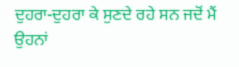ਦੁਹਰਾ-ਦੁਹਰਾ ਕੇ ਸੁਣਦੇ ਰਹੇ ਸਨ ਜਦੋਂ ਮੈਂ ਉਹਨਾਂ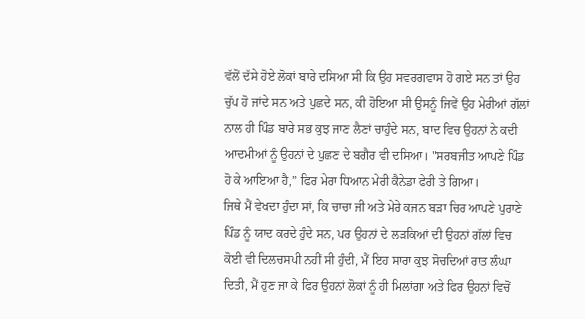ਵੱਲੋਂ ਦੱਸੇ ਹੋਏ ਲੋਕਾਂ ਬਾਰੇ ਦਸਿਆ ਸੀ ਕਿ ਉਹ ਸਵਰਗਵਾਸ ਹੋ ਗਏ ਸਨ ਤਾਂ ਉਹ ਚੁੱਪ ਹੋ ਜਾਂਦੇ ਸਨ ਅਤੇ ਪੁਛਦੇ ਸਨ, ਕੀ ਹੋਇਆ ਸੀ ਉਸਨੂੰ ਜਿਵੇਂ ਉਹ ਮੇਰੀਆਂ ਗੱਲਾਂ ਨਾਲ ਹੀ ਪਿੰਡ ਬਾਰੇ ਸਭ ਕੁਝ ਜਾਣ ਲੈਣਾਂ ਚਾਹੁੰਦੇ ਸਨ, ਬਾਦ ਵਿਚ ਉਹਨਾਂ ਨੇ ਕਦੀ ਆਦਮੀਆਂ ਨੂੰ ਉਹਨਾਂ ਦੇ ਪੁਛਣ ਦੇ ਬਗੈਰ ਵੀ ਦਸਿਆ। "ਸਰਬਜੀਤ ਆਪਣੇ ਪਿੰਡ ਹੋ ਕੇ ਆਇਆ ਹੈ,” ਫਿਰ ਮੇਰਾ ਧਿਆਨ ਮੇਰੀ ਕੈਨੇਡਾ ਫੇਰੀ ਤੇ ਗਿਆ।
ਜਿਥੇ ਮੈਂ ਵੇਖਦਾ ਹੁੰਦਾ ਸਾਂ, ਕਿ ਚਾਚਾ ਜੀ ਅਤੇ ਮੇਰੇ ਕਜਨ ਬੜਾ ਚਿਰ ਆਪਣੇ ਪੁਰਾਣੇ ਪਿੰਡ ਨੂੰ ਯਾਦ ਕਰਦੇ ਹੁੰਦੇ ਸਨ, ਪਰ ਉਹਨਾਂ ਦੇ ਲੜਕਿਆਂ ਦੀ ਉਹਨਾਂ ਗੱਲਾਂ ਵਿਚ ਕੋਈ ਵੀ ਦਿਲਚਸਪੀ ਨਹੀਂ ਸੀ ਹੁੰਦੀ, ਮੈਂ ਇਹ ਸਾਰਾ ਕੁਝ ਸੋਚਦਿਆਂ ਰਾਤ ਲੰਘਾ ਦਿਤੀ, ਮੈਂ ਹੁਣ ਜਾ ਕੇ ਫਿਰ ਉਹਨਾਂ ਲੋਕਾਂ ਨੂੰ ਹੀ ਮਿਲਾਂਗਾ ਅਤੇ ਫਿਰ ਉਹਨਾਂ ਵਿਚੋਂ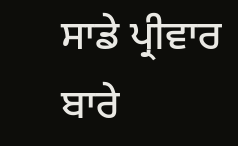ਸਾਡੇ ਪ੍ਰੀਵਾਰ ਬਾਰੇ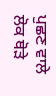ਪੁਛਣ ਵਾਲੇ ਲੋਕ ਥੋੜੇ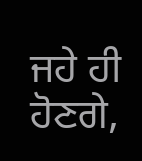ਜਹੇ ਹੀ ਹੋਣਗੇ,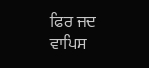ਫਿਰ ਜਦ ਵਾਪਿਸ